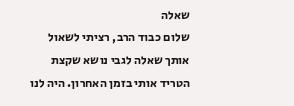שאלה
שלום כבוד הרב, רציתי לשאול אותך שאלה לגבי נושא שקצת הטריד אותי בזמן האחרון. היה לנו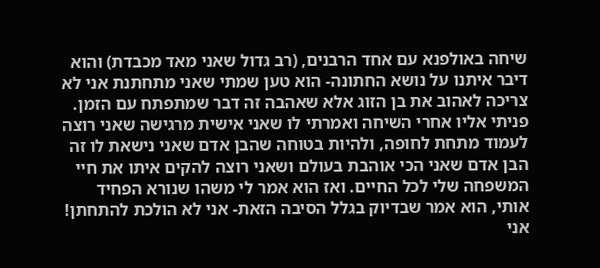שיחה באולפנא עם אחד הרבנים, (רב גדול שאני מאד מכבדת) והוא דיבר איתנו על נושא החתונה- הוא טען שמתי שאני מתחתנת אני לא צריכה לאהוב את בן הזוג אלא שאהבה זה דבר שמתפתח עם הזמן. פניתי אליו אחרי השיחה ואמרתי לו שאני אישית מרגישה שאני רוצה לעמוד מתחת לחופה, ולהיות בטוחה שהבן אדם שאני נישאת לו זה הבן אדם שאני הכי אוהבת בעולם ושאני רוצה להקים איתו את חיי המשפחה שלי לכל החיים. ואז הוא אמר לי משהו שנורא הפחיד אותי, הוא אמר שבדיוק בגלל הסיבה הזאת- אני לא הולכת להתחתן! אני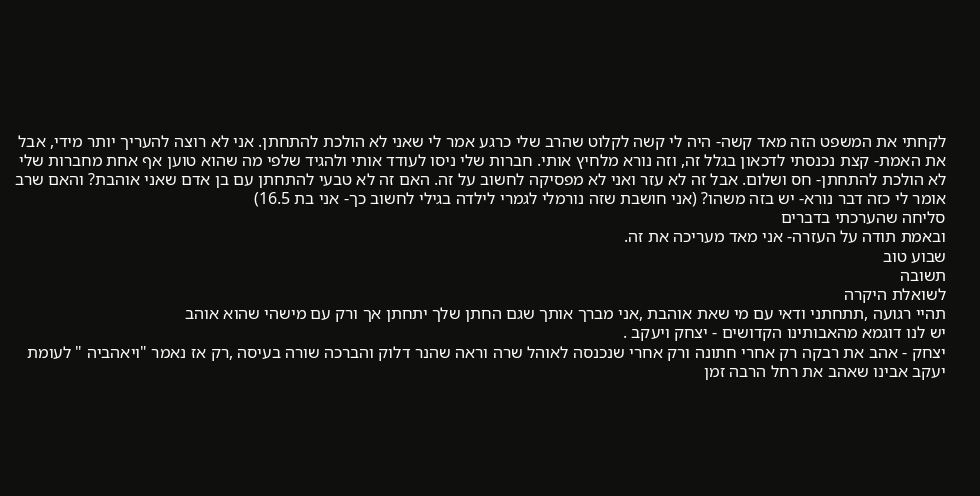לקחתי את המשפט הזה מאד קשה- היה לי קשה לקלוט שהרב שלי כרגע אמר לי שאני לא הולכת להתחתן. אני לא רוצה להעריך יותר מידי, אבל את האמת- קצת נכנסתי לדכאון בגלל זה, וזה נורא מלחיץ אותי. חברות שלי ניסו לעודד אותי ולהגיד שלפי מה שהוא טוען אף אחת מחברות שלי לא הולכת להתחתן- חס ושלום. אבל זה לא עזר ואני לא מפסיקה לחשוב על זה. האם זה לא טבעי להתחתן עם בן אדם שאני אוהבת? והאם שרב אומר לי כזה דבר נורא- יש בזה משהו? (אני חושבת שזה נורמלי לגמרי לילדה בגילי לחשוב כך- אני בת 16.5)
סליחה שהערכתי בדברים
ובאמת תודה על העזרה- אני מאד מעריכה את זה.
שבוע טוב
תשובה
לשואלת היקרה
תהיי רגועה ,תתחתני ודאי עם מי שאת אוהבת ,אני מברך אותך שגם החתן שלך יתחתן אך ורק עם מישהי שהוא אוהב
יש לנו דוגמא מהאבותינו הקדושים - יצחק ויעקב .
יצחק - אהב את רבקה רק אחרי חתונה ורק אחרי שנכנסה לאוהל שרה וראה שהנר דלוק והברכה שורה בעיסה ,רק אז נאמר "ויאהביה " לעומת יעקב אבינו שאהב את רחל הרבה זמן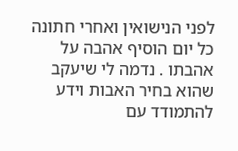לפני הנישואין ואחרי חתונה כל יום הוסיף אהבה על אהבתו . נדמה לי שיעקב שהוא בחיר האבות וידע להתמודד עם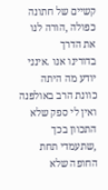קשיים של חתונה כפולה ,הורה לנו את הדרך
בדורינו אנו .אינני יודע מה היתה כוונת הרב באולפנה
ואין לי ספק שלא התכוון בכך ,שתעמדי תחת החופה שלא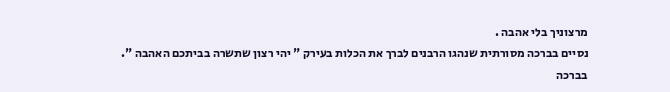מרצוניך בלי אהבה .
נסיים בברכה מסורתית שנהגו הרבנים לברך את הכלות בעירק " יהי רצון שתשרה בביתכם האהבה ".
בברכה